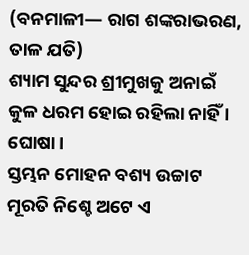(ବନମାଳୀ— ରାଗ ଶଙ୍କରାଭରଣ, ତାଳ ଯତି)
ଶ୍ୟାମ ସୁନ୍ଦର ଶ୍ରୀମୁଖକୁ ଅନାଇଁ
କୁଳ ଧରମ ହୋଇ ରହିଲା ନାହିଁ । ଘୋଷା ।
ସ୍ତମ୍ଭନ ମୋହନ ବଶ୍ୟ ଉଚ୍ଚାଟ
ମୂରତି ନିଶ୍ଚେ ଅଟେ ଏ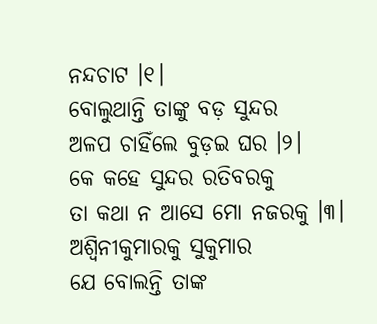ନନ୍ଦଚାଟ ।୧।
ବୋଲୁଥାନ୍ତି ତାଙ୍କୁ ବଡ଼ ସୁନ୍ଦର
ଅଳପ ଚାହିଁଲେ ବୁଡ଼ଇ ଘର ।୨।
କେ କହେ ସୁନ୍ଦର ରତିବରକୁ
ତା କଥା ନ ଆସେ ମୋ ନଜରକୁ ।୩।
ଅଶ୍ୱିନୀକୁମାରକୁ ସୁକୁମାର
ଯେ ବୋଲନ୍ତି ତାଙ୍କ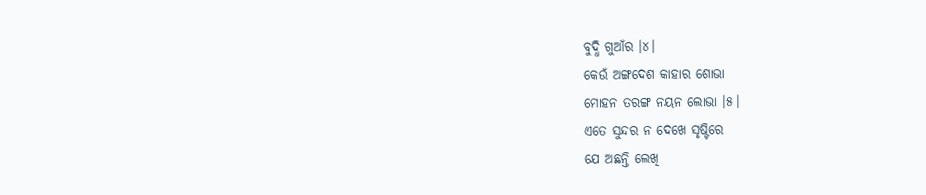ବୁଦ୍ଧି ଗୁଆଁର ।୪।
କେଉଁ ଅଙ୍ଗଦେଶ କାହାର ଶୋଭା
ମୋହନ ତରଙ୍ଗ ନୟନ ଲୋଭା ।୫।
ଏତେ ସୁନ୍ଦର ନ ଦେଖେ ସୃଷ୍ଟିରେ
ଯେ ଅଛନ୍ତି ଲେଖି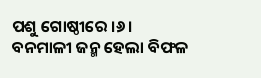ପଶୁ ଗୋଷ୍ଠୀରେ ।୬।
ବନମାଳୀ ଜନ୍ମ ହେଲା ବିଫଳ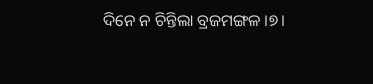ଦିନେ ନ ଚିନ୍ତିଲା ବ୍ରଜମଙ୍ଗଳ ।୭।